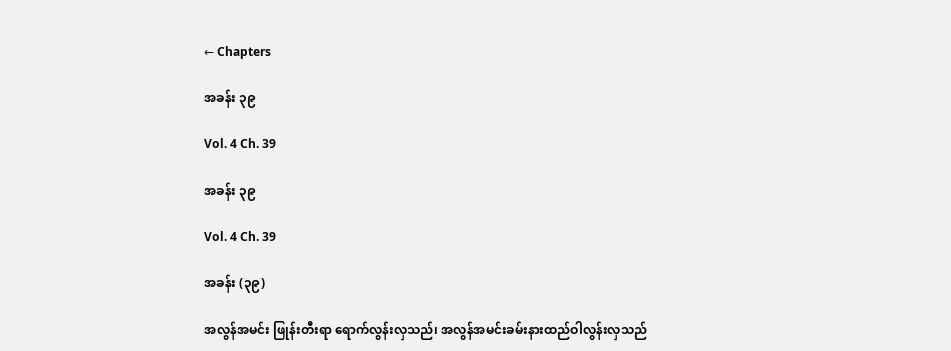← Chapters

အခန်း ၃၉

Vol. 4 Ch. 39

အခန်း ၃၉

Vol. 4 Ch. 39

အခန်း (၃၉)

အလွန်အမင်း ဖြုန်းတီးရာ ရောက်လွန်းလှသည်၊ အလွန်အမင်းခမ်းနားထည်ဝါလွန်းလှသည်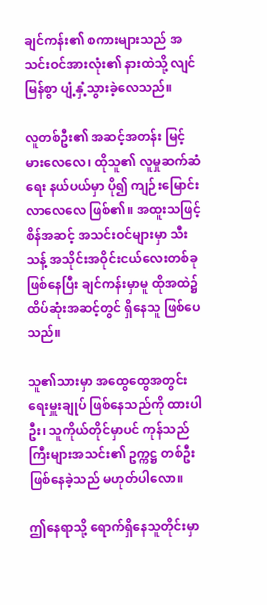ချင်ကန်း၏ စကားများသည် အသင်းဝင်အားလုံး၏ နားထဲသို့ လျင်မြန်စွာ ပျံ့နှံ့သွားခဲ့လေသည်။

လူတစ်ဦး၏ အဆင့်အတန်း မြင့်မားလေလေ၊ ထိုသူ၏ လူမှုဆက်ဆံရေး နယ်ပယ်မှာ ပို၍ ကျဉ်းမြောင်း လာလေလေ ဖြစ်၏။ အထူးသဖြင့် စိန်အဆင့် အသင်းဝင်များမှာ သီးသန့် အသိုင်းအဝိုင်းငယ်လေးတစ်ခု ဖြစ်နေပြီး ချင်ကန်းမှာမူ ထိုအထဲ၌ ထိပ်ဆုံးအဆင့်တွင် ရှိနေသူ ဖြစ်ပေသည်။

သူ၏သားမှာ အထွေထွေအတွင်းရေးမှူးချုပ် ဖြစ်နေသည်ကို ထားပါဦး၊ သူကိုယ်တိုင်မှာပင် ကုန်သည် ကြီးများအသင်း၏ ဥက္ကဋ္ဌ တစ်ဦး ဖြစ်နေခဲ့သည် မဟုတ်ပါလော။

ဤနေရာသို့ ရောက်ရှိနေသူတိုင်းမှာ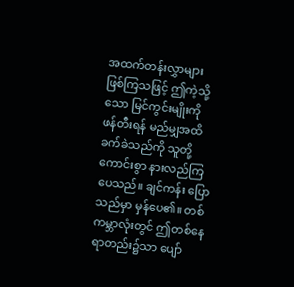အထက်တန်းလွှာများ ဖြစ်ကြသဖြင့် ဤကဲ့သို့သော မြင်ကွင်းမျိုးကို ဖန်တီးရန် မည်မျှအထိ ခက်ခဲသည်ကို သူတို့ ကောင်းစွာ နားလည်ကြပေသည်။ ချင်ကန်း ပြောသည်မှာ မှန်ပေ၏။ တစ်ကမ္ဘာလုံးတွင် ဤတစ်နေရာတည်း၌သာ ပျော်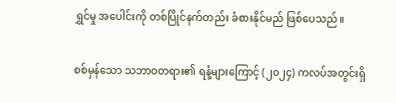ရွှင်မှု အပေါင်းကို တစ်ပြိုင်နက်တည်း ခံစားနိုင်မည် ဖြစ်ပေသည်။

စစ်မှန်သော သဘာဝတရား၏ ရနံ့များကြောင့် (၂၀၂၄) ကလပ်အတွင်းရှိ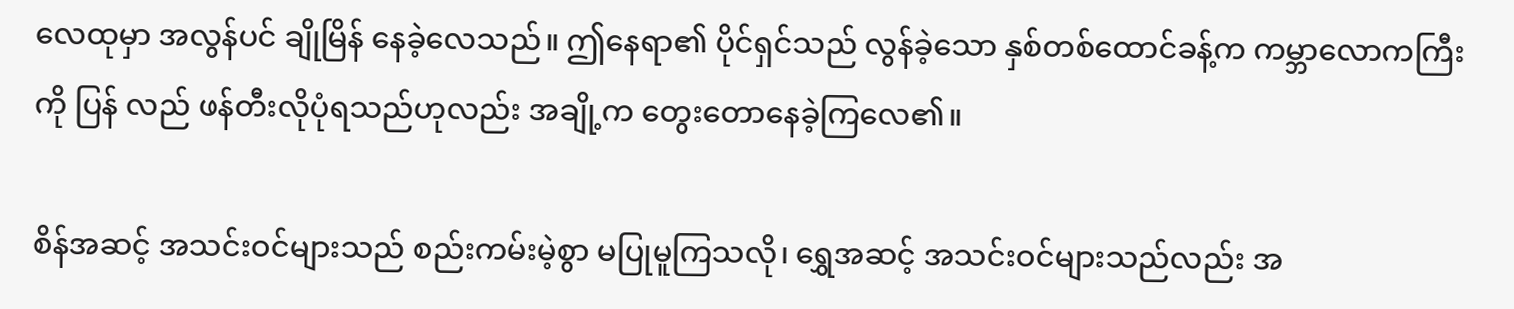လေထုမှာ အလွန်ပင် ချိုမြိန် နေခဲ့လေသည်။ ဤနေရာ၏ ပိုင်ရှင်သည် လွန်ခဲ့သော နှစ်တစ်ထောင်ခန့်က ကမ္ဘာလောကကြီးကို ပြန် လည် ဖန်တီးလိုပုံရသည်ဟုလည်း အချို့က တွေးတောနေခဲ့ကြလေ၏။

စိန်အဆင့် အသင်းဝင်များသည် စည်းကမ်းမဲ့စွာ မပြုမူကြသလို၊ ရွှေအဆင့် အသင်းဝင်များသည်လည်း အ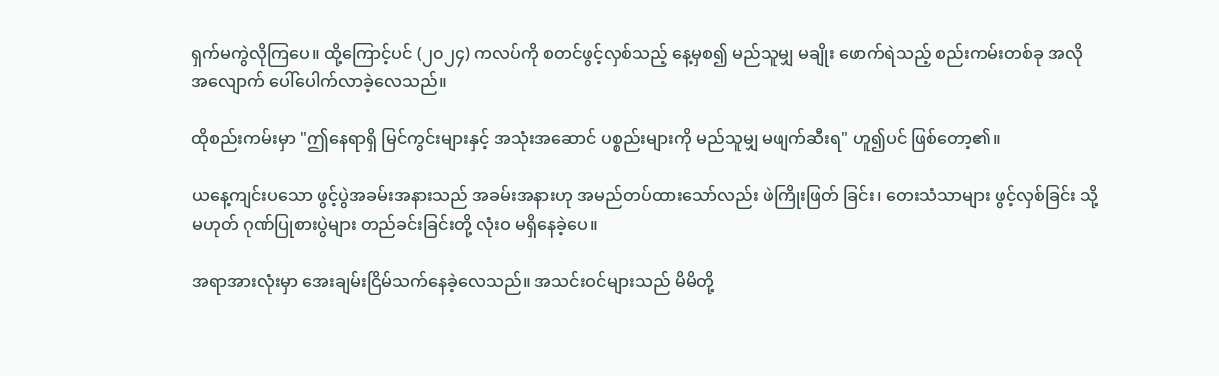ရှက်မကွဲလိုကြပေ။ ထို့ကြောင့်ပင် (၂၀၂၄) ကလပ်ကို စတင်ဖွင့်လှစ်သည့် နေ့မှစ၍ မည်သူမျှ မချိုး ဖောက်ရဲသည့် စည်းကမ်းတစ်ခု အလိုအလျောက် ပေါ်ပေါက်လာခဲ့လေသည်။

ထိုစည်းကမ်းမှာ "ဤနေရာရှိ မြင်ကွင်းများနှင့် အသုံးအဆောင် ပစ္စည်းများကို မည်သူမျှ မဖျက်ဆီးရ" ဟူ၍ပင် ဖြစ်တော့၏။

ယနေ့ကျင်းပသော ဖွင့်ပွဲအခမ်းအနားသည် အခမ်းအနားဟု အမည်တပ်ထားသော်လည်း ဖဲကြိုးဖြတ် ခြင်း၊ တေးသံသာများ ဖွင့်လှစ်ခြင်း သို့မဟုတ် ဂုဏ်ပြုစားပွဲများ တည်ခင်းခြင်းတို့ လုံးဝ မရှိနေခဲ့ပေ။

အရာအားလုံးမှာ အေးချမ်းငြိမ်သက်နေခဲ့လေသည်။ အသင်းဝင်များသည် မိမိတို့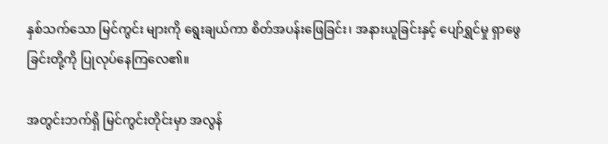နှစ်သက်သော မြင်ကွင်း များကို ရွေးချယ်ကာ စိတ်အပန်းဖြေခြင်း၊ အနားယူခြင်းနှင့် ပျော်ရွှင်မှု ရှာဖွေခြင်းတို့ကို ပြုလုပ်နေကြလေ၏။

အတွင်းဘက်ရှိ မြင်ကွင်းတိုင်းမှာ အလွန်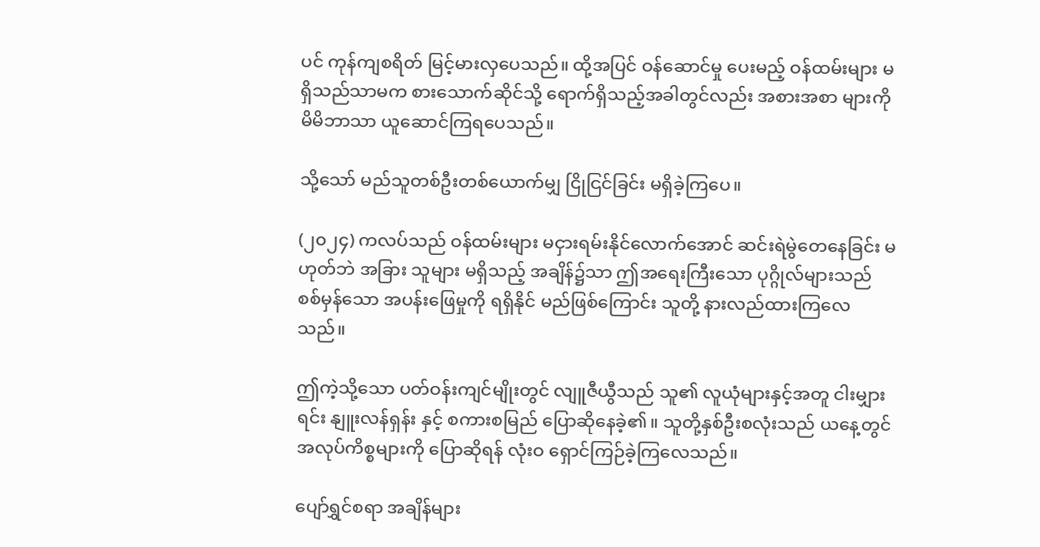ပင် ကုန်ကျစရိတ် မြင့်မားလှပေသည်။ ထို့အပြင် ဝန်ဆောင်မှု ပေးမည့် ဝန်ထမ်းများ မရှိသည်သာမက စားသောက်ဆိုင်သို့ ရောက်ရှိသည့်အခါတွင်လည်း အစားအစာ များကို မိမိဘာသာ ယူဆောင်ကြရပေသည်။

သို့သော် မည်သူတစ်ဦးတစ်ယောက်မျှ ငြိုငြင်ခြင်း မရှိခဲ့ကြပေ။

(၂၀၂၄) ကလပ်သည် ဝန်ထမ်းများ မငှားရမ်းနိုင်လောက်အောင် ဆင်းရဲမွဲတေနေခြင်း မဟုတ်ဘဲ အခြား သူများ မရှိသည့် အချိန်၌သာ ဤအရေးကြီးသော ပုဂ္ဂိုလ်များသည် စစ်မှန်သော အပန်းဖြေမှုကို ရရှိနိုင် မည်ဖြစ်ကြောင်း သူတို့ နားလည်ထားကြလေသည်။

ဤကဲ့သို့သော ပတ်ဝန်းကျင်မျိုးတွင် လျူဇီယွီသည် သူ၏ လူယုံများနှင့်အတူ ငါးမျှားရင်း နျူးလန်ရှန်း နှင့် စကားစမြည် ပြောဆိုနေခဲ့၏။ သူတို့နှစ်ဦးစလုံးသည် ယနေ့တွင် အလုပ်ကိစ္စများကို ပြောဆိုရန် လုံးဝ ရှောင်ကြဉ်ခဲ့ကြလေသည်။

ပျော်ရွှင်စရာ အချိန်များ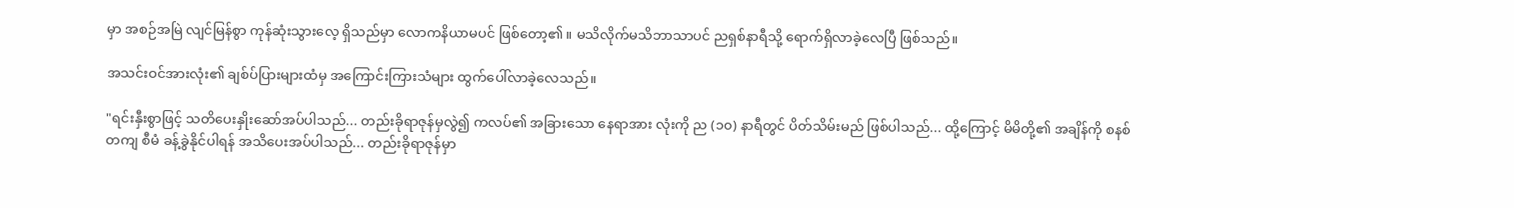မှာ အစဉ်အမြဲ လျင်မြန်စွာ ကုန်ဆုံးသွားလေ့ ရှိသည်မှာ လောကနိယာမပင် ဖြစ်တော့၏။ မသိလိုက်မသိဘာသာပင် ညရှစ်နာရီသို့ ရောက်ရှိလာခဲ့လေပြီ ဖြစ်သည်။

အသင်းဝင်အားလုံး၏ ချစ်ပ်ပြားများထံမှ အကြောင်းကြားသံများ ထွက်ပေါ်လာခဲ့လေသည်။

"ရင်းနှီးစွာဖြင့် သတိပေးနှိုးဆော်အပ်ပါသည်... တည်းခိုရာဇုန်မှလွဲ၍ ကလပ်၏ အခြားသော နေရာအား လုံးကို ည (၁၀) နာရီတွင် ပိတ်သိမ်းမည် ဖြစ်ပါသည်... ထို့ကြောင့် မိမိတို့၏ အချိန်ကို စနစ်တကျ စီမံ ခန့်ခွဲနိုင်ပါရန် အသိပေးအပ်ပါသည်... တည်းခိုရာဇုန်မှာ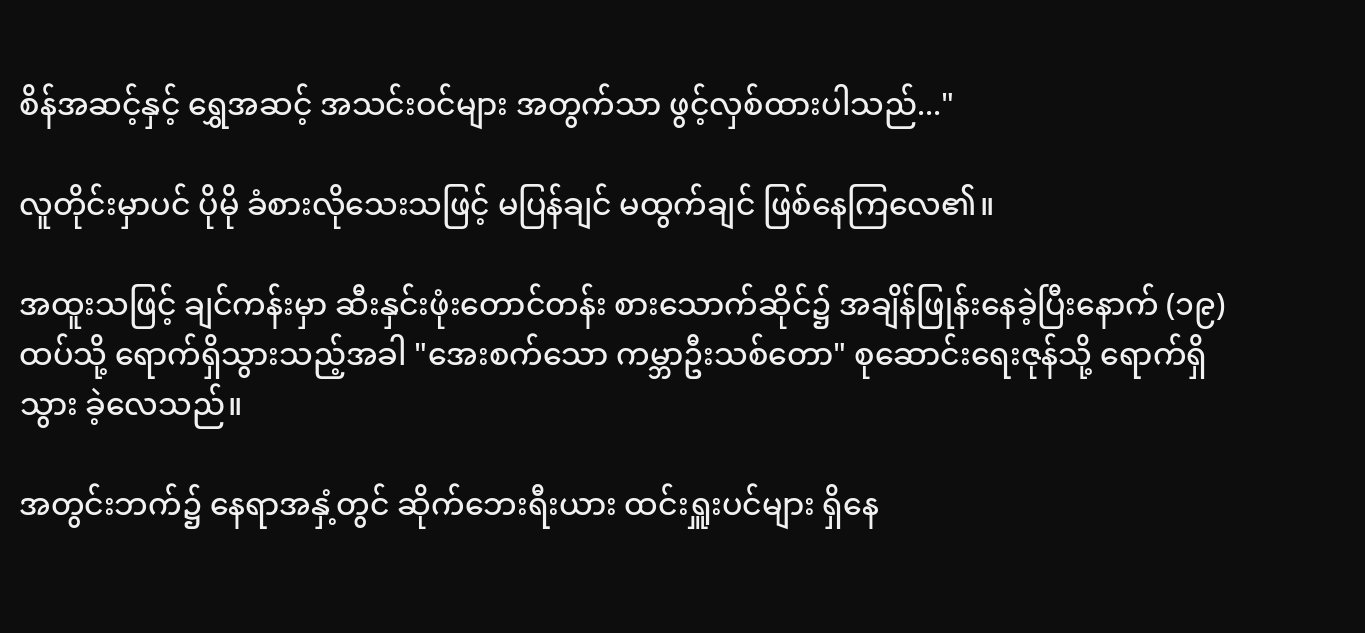စိန်အဆင့်နှင့် ရွှေအဆင့် အသင်းဝင်များ အတွက်သာ ဖွင့်လှစ်ထားပါသည်..."

လူတိုင်းမှာပင် ပိုမို ခံစားလိုသေးသဖြင့် မပြန်ချင် မထွက်ချင် ဖြစ်နေကြလေ၏။

အထူးသဖြင့် ချင်ကန်းမှာ ဆီးနှင်းဖုံးတောင်တန်း စားသောက်ဆိုင်၌ အချိန်ဖြုန်းနေခဲ့ပြီးနောက် (၁၉) ထပ်သို့ ရောက်ရှိသွားသည့်အခါ "အေးစက်သော ကမ္ဘာဦးသစ်တော" စုဆောင်းရေးဇုန်သို့ ရောက်ရှိသွား ခဲ့လေသည်။

အတွင်းဘက်၌ နေရာအနှံ့တွင် ဆိုက်ဘေးရီးယား ထင်းရှူးပင်များ ရှိနေ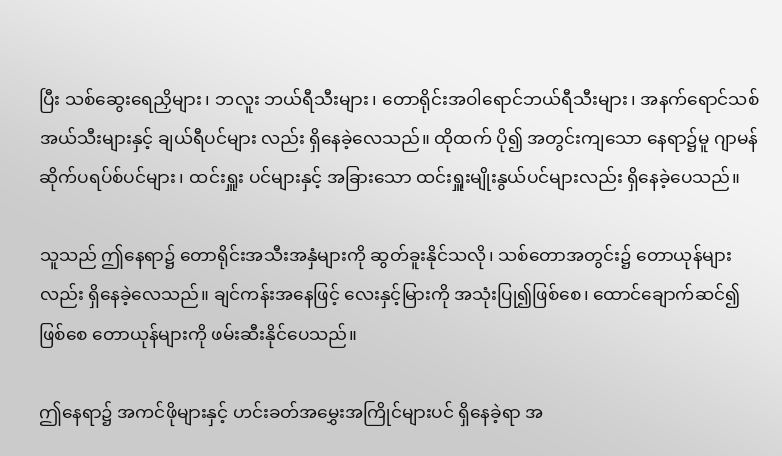ပြီး သစ်ဆွေးရေညှိများ၊ ဘလူး ဘယ်ရီသီးများ၊ တောရိုင်းအဝါရောင်ဘယ်ရီသီးများ၊ အနက်ရောင်သစ်အယ်သီးများနှင့် ချယ်ရီပင်များ လည်း ရှိနေခဲ့လေသည်။ ထိုထက် ပို၍ အတွင်းကျသော နေရာ၌မူ ဂျာမန် ဆိုက်ပရပ်စ်ပင်များ၊ ထင်းရှူး ပင်များနှင့် အခြားသော ထင်းရှူးမျိုးနွယ်ပင်များလည်း ရှိနေခဲ့ပေသည်။

သူသည် ဤနေရာ၌ တောရိုင်းအသီးအနှံများကို ဆွတ်ခူးနိုင်သလို၊ သစ်တောအတွင်း၌ တောယုန်များ လည်း ရှိနေခဲ့လေသည်။ ချင်ကန်းအနေဖြင့် လေးနှင့်မြားကို အသုံးပြု၍ဖြစ်စေ၊ ထောင်ချောက်ဆင်၍ ဖြစ်စေ တောယုန်များကို ဖမ်းဆီးနိုင်ပေသည်။

ဤနေရာ၌ အကင်ဖိုများနှင့် ဟင်းခတ်အမွှေးအကြိုင်များပင် ရှိနေခဲ့ရာ အ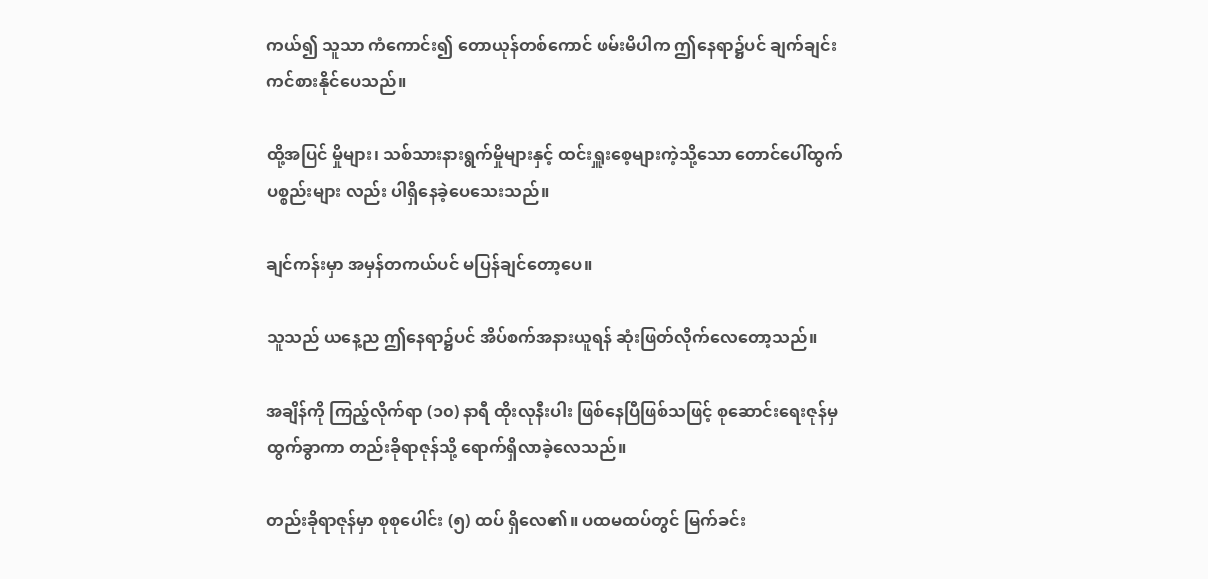ကယ်၍ သူသာ ကံကောင်း၍ တောယုန်တစ်ကောင် ဖမ်းမိပါက ဤနေရာ၌ပင် ချက်ချင်း ကင်စားနိုင်ပေသည်။

ထို့အပြင် မှိုများ၊ သစ်သားနားရွက်မှိုများနှင့် ထင်းရှူးစေ့များကဲ့သို့သော တောင်ပေါ်ထွက် ပစ္စည်းများ လည်း ပါရှိနေခဲ့ပေသေးသည်။

ချင်ကန်းမှာ အမှန်တကယ်ပင် မပြန်ချင်တော့ပေ။

သူသည် ယနေ့ည ဤနေရာ၌ပင် အိပ်စက်အနားယူရန် ဆုံးဖြတ်လိုက်လေတော့သည်။

အချိန်ကို ကြည့်လိုက်ရာ (၁၀) နာရီ ထိုးလုနီးပါး ဖြစ်နေပြီဖြစ်သဖြင့် စုဆောင်းရေးဇုန်မှ ထွက်ခွာကာ တည်းခိုရာဇုန်သို့ ရောက်ရှိလာခဲ့လေသည်။

တည်းခိုရာဇုန်မှာ စုစုပေါင်း (၅) ထပ် ရှိလေ၏။ ပထမထပ်တွင် မြက်ခင်း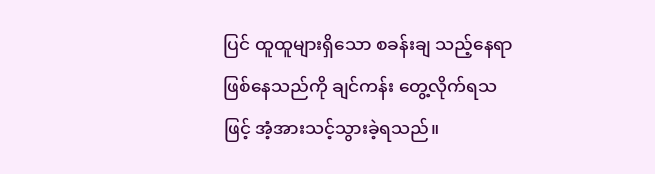ပြင် ထူထူများရှိသော စခန်းချ သည့်နေရာ ဖြစ်နေသည်ကို ချင်ကန်း တွေ့လိုက်ရသဖြင့် အံ့အားသင့်သွားခဲ့ရသည်။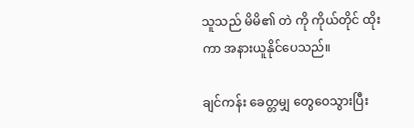သူသည် မိမိ၏ တဲ ကို ကိုယ်တိုင် ထိုးကာ အနားယူနိုင်ပေသည်။

ချင်ကန်း ခေတ္တမျှ တွေဝေသွားပြီး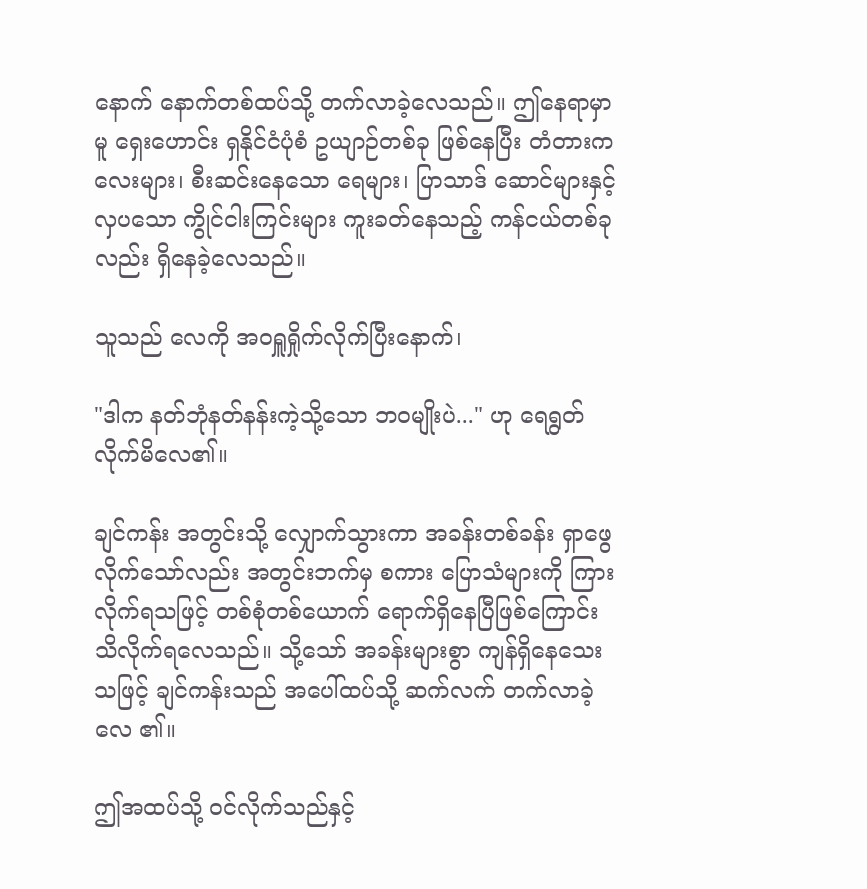နောက် နောက်တစ်ထပ်သို့ တက်လာခဲ့လေသည်။ ဤနေရာမှာမူ ရှေးဟောင်း ရှနိုင်ငံပုံစံ ဥယျာဉ်တစ်ခု ဖြစ်နေပြီး တံတားကလေးများ၊ စီးဆင်းနေသော ရေများ၊ ပြာသာဒ် ဆောင်များနှင့် လှပသော ကွိုင်ငါးကြင်းများ ကူးခတ်နေသည့် ကန်ငယ်တစ်ခုလည်း ရှိနေခဲ့လေသည်။

သူသည် လေကို အဝရှူရှိုက်လိုက်ပြီးနောက်၊

"ဒါက နတ်ဘုံနတ်နန်းကဲ့သို့သော ဘဝမျိုးပဲ..." ဟု ရေရွတ်လိုက်မိလေ၏။

ချင်ကန်း အတွင်းသို့ လျှောက်သွားကာ အခန်းတစ်ခန်း ရှာဖွေလိုက်သော်လည်း အတွင်းဘက်မှ စကား ပြောသံများကို ကြားလိုက်ရသဖြင့် တစ်စုံတစ်ယောက် ရောက်ရှိနေပြီဖြစ်ကြောင်း သိလိုက်ရလေသည်။ သို့သော် အခန်းများစွာ ကျန်ရှိနေသေးသဖြင့် ချင်ကန်းသည် အပေါ်ထပ်သို့ ဆက်လက် တက်လာခဲ့လေ ၏။

ဤအထပ်သို့ ဝင်လိုက်သည်နှင့်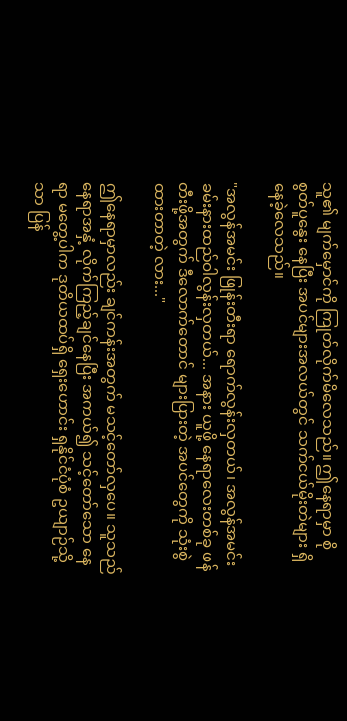သူ၏ မျက်မှောင်ကို ကြုတ်လိုက်မိလေသည်။ ဤနေရာမှာ စိုစွတ်ပူနွေး နေပြီး အပင်များအလယ်တွင် သက်ငယ်မိုးတဲများ ရှိနေခဲ့လေသည်။

"အလွန်အမင်း ဖြုန်းတီးရာ ရောက်လွန်းလှတယ်၊ အလွန်အမင်း ခမ်းနားထည်ဝါလွန်းလှတယ်... အနား ယူဖို့ နေရာလေးတစ်ခု ဖန်တီးဖို့အတွက် ဒီလောက်တောင် များပြားတဲ့ အပင်တွေကို သုံးစွဲထားတာတဲ့ လား..."

ဤနေရာမှာလည်း ချင်ကန်းအတွက် မသင့်တော်လှပေ။ သူသည် နေရာအနှံ့ လိုက်ကြည့်ချင်နေပြီး အကယ်၍ သင့်တော်သော နေရာ မတွေ့ပါက ဒုတိယထပ်ရှိ ရှေးဟောင်း ရှနိုင်ငံပုံစံ ဥယျာဉ်သို့သာ ပြန်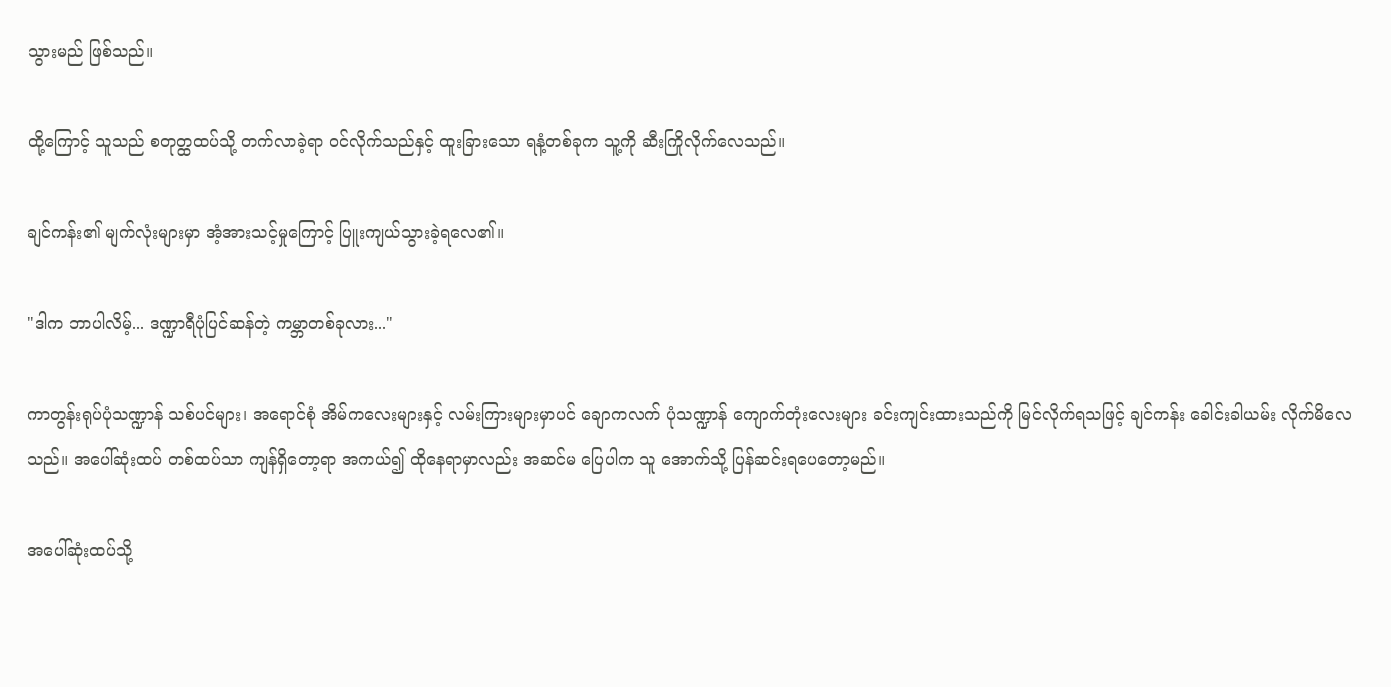သွားမည် ဖြစ်သည်။

ထို့ကြောင့် သူသည် စတုတ္ထထပ်သို့ တက်လာခဲ့ရာ ဝင်လိုက်သည်နှင့် ထူးခြားသော ရနံ့တစ်ခုက သူ့ကို ဆီးကြိုလိုက်လေသည်။

ချင်ကန်း၏ မျက်လုံးများမှာ အံ့အားသင့်မှုကြောင့် ပြူးကျယ်သွားခဲ့ရလေ၏။

"ဒါက ဘာပါလိမ့်... ဒဏ္ဍာရီပုံပြင်ဆန်တဲ့ ကမ္ဘာတစ်ခုလား..."

ကာတွန်းရုပ်ပုံသဏ္ဍာန် သစ်ပင်များ၊ အရောင်စုံ အိမ်ကလေးများနှင့် လမ်းကြားများမှာပင် ချောကလက် ပုံသဏ္ဍာန် ကျောက်တုံးလေးများ ခင်းကျင်းထားသည်ကို မြင်လိုက်ရသဖြင့် ချင်ကန်း ခေါင်းခါယမ်း လိုက်မိလေသည်။ အပေါ်ဆုံးထပ် တစ်ထပ်သာ ကျန်ရှိတော့ရာ အကယ်၍ ထိုနေရာမှာလည်း အဆင်မ ပြေပါက သူ အောက်သို့ ပြန်ဆင်းရပေတော့မည်။

အပေါ်ဆုံးထပ်သို့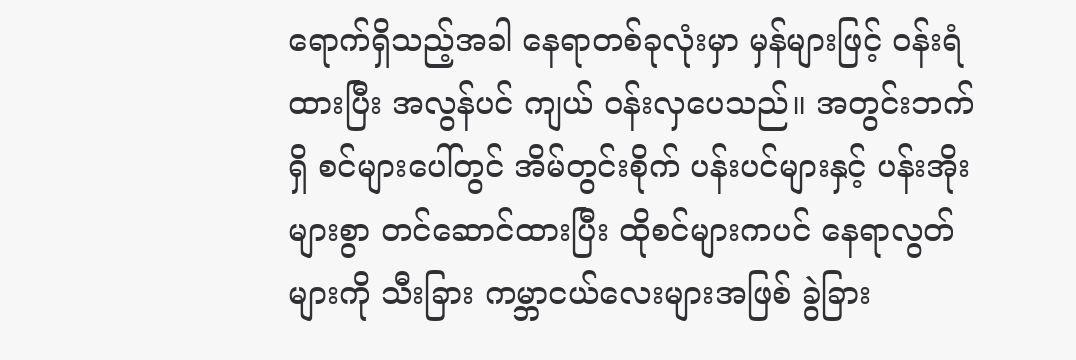ရောက်ရှိသည့်အခါ နေရာတစ်ခုလုံးမှာ မှန်များဖြင့် ဝန်းရံထားပြီး အလွန်ပင် ကျယ် ဝန်းလှပေသည်။ အတွင်းဘက်ရှိ စင်များပေါ်တွင် အိမ်တွင်းစိုက် ပန်းပင်များနှင့် ပန်းအိုးများစွာ တင်ဆောင်ထားပြီး ထိုစင်များကပင် နေရာလွတ်များကို သီးခြား ကမ္ဘာငယ်လေးများအဖြစ် ခွဲခြား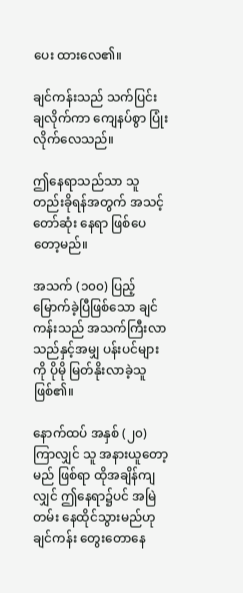ပေး ထားလေ၏။

ချင်ကန်းသည် သက်ပြင်းချလိုက်ကာ ကျေနပ်စွာ ပြုံးလိုက်လေသည်။

ဤနေရာသည်သာ သူ တည်းခိုရန်အတွက် အသင့်တော်ဆုံး နေရာ ဖြစ်ပေတော့မည်။

အသက် (၁၀၀) ပြည့်မြောက်ခဲ့ပြီဖြစ်သော ချင်ကန်းသည် အသက်ကြီးလာသည်နှင့်အမျှ ပန်းပင်များကို ပိုမို မြတ်နိုးလာခဲ့သူ ဖြစ်၏။

နောက်ထပ် အနှစ် (၂၀) ကြာလျှင် သူ အနားယူတော့မည် ဖြစ်ရာ ထိုအချိန်ကျလျှင် ဤနေရာ၌ပင် အမြဲတမ်း နေထိုင်သွားမည်ဟု ချင်ကန်း တွေးတောနေ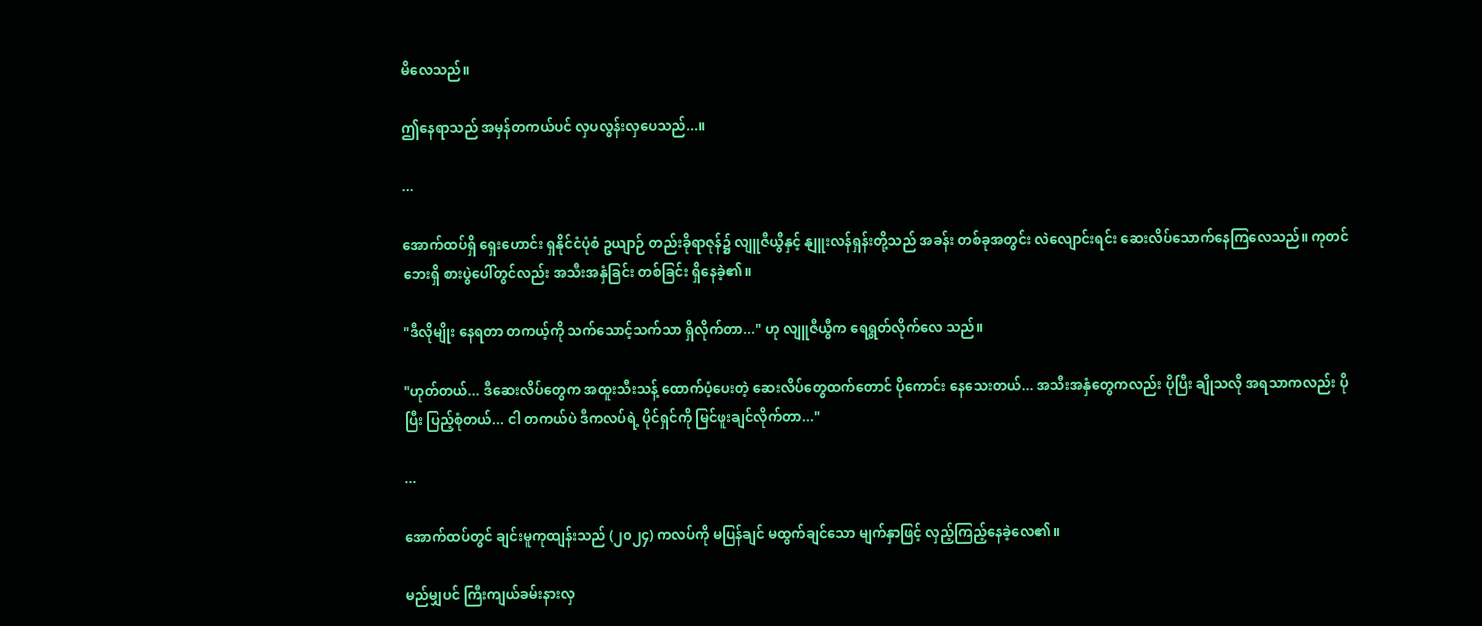မိလေသည်။

ဤနေရာသည် အမှန်တကယ်ပင် လှပလွန်းလှပေသည်...။

...

အောက်ထပ်ရှိ ရှေးဟောင်း ရှနိုင်ငံပုံစံ ဥယျာဉ် တည်းခိုရာဇုန်၌ လျူဇီယွီနှင့် နျူးလန်ရှန်းတို့သည် အခန်း တစ်ခုအတွင်း လဲလျောင်းရင်း ဆေးလိပ်သောက်နေကြလေသည်။ ကုတင်ဘေးရှိ စားပွဲပေါ်တွင်လည်း အသီးအနှံခြင်း တစ်ခြင်း ရှိနေခဲ့၏။

"ဒီလိုမျိုး နေရတာ တကယ့်ကို သက်သောင့်သက်သာ ရှိလိုက်တာ..." ဟု လျူဇီယွီက ရေရွတ်လိုက်လေ သည်။

"ဟုတ်တယ်... ဒီဆေးလိပ်တွေက အထူးသီးသန့် ထောက်ပံ့ပေးတဲ့ ဆေးလိပ်တွေထက်တောင် ပိုကောင်း နေသေးတယ်... အသီးအနှံတွေကလည်း ပိုပြီး ချိုသလို အရသာကလည်း ပိုပြီး ပြည့်စုံတယ်... ငါ တကယ်ပဲ ဒီကလပ်ရဲ့ ပိုင်ရှင်ကို မြင်ဖူးချင်လိုက်တာ..."

...

အောက်ထပ်တွင် ချင်းမူကုထျန်းသည် (၂၀၂၄) ကလပ်ကို မပြန်ချင် မထွက်ချင်သော မျက်နှာဖြင့် လှည့်ကြည့်နေခဲ့လေ၏။

မည်မျှပင် ကြီးကျယ်ခမ်းနားလှ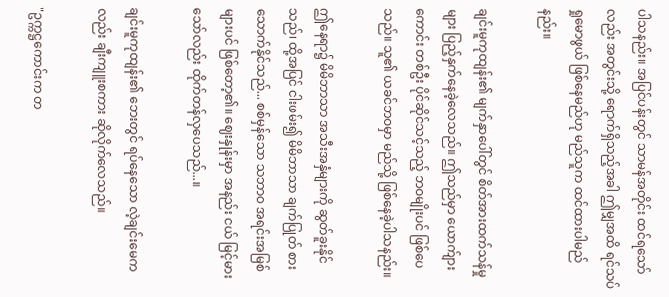ပါသနည်း။ အပြင်ပန်းတွင် သာမန်အတိုင်း ထင်ရသော်လည်း အတွင်းသို့ ရောက်ရှိသည့်အခါ ဤမျှအထိ ရင်သပ်ရှုမောဖွယ် ဖြစ်နေမည်ဟု မည်သူက ထင်ထားပါမည်နည်း။

ချင်းမူကုထျန်း၏ မျက်နှာပေါ်တွင် စိတ်အားထက်သန်မှုများ ပြည့်နှက်နေခဲ့လေသည်။ ဤသည်မှာ ယောက်ျားကောင်း တစ်ဦး ပိုင်ဆိုင်သင့်သည့် ဘဝမျိုးပင် ဖြစ်ပေသည်။ သူ၏ ယခင်ဘဝမှာ မည်သို့ ဖြစ်နေခဲ့ပါသနည်း။

ဤနေရာ၌ မိမိဘာသာ အသီးအနှံများကို ဆွတ်ခူးနိုင်သည်၊ ထို့အပြင် ငါးဖမ်း၍ မိမိဘာသာ ချက်ပြုတ် စားသောက်နိုင်သည်... စစ်မှန်သော သဘာဝ အရင်းအမြစ်များပင် ဖြစ်တော့၏။ ဈေးနှုန်းမှာ အနည်း ငယ် မြင့်မားသော်လည်း ထိုက်တန်လှပေသည်...။

ချင်းမူကုထျန်း၏ ဘေးတွင် ရပ်နေသော လဲ့ချင်းမေကလည်း ချီးကျူးစကား ဆိုလိုက်လေသည်။

"ဥက္ကဋ္ဌကောင်းက တ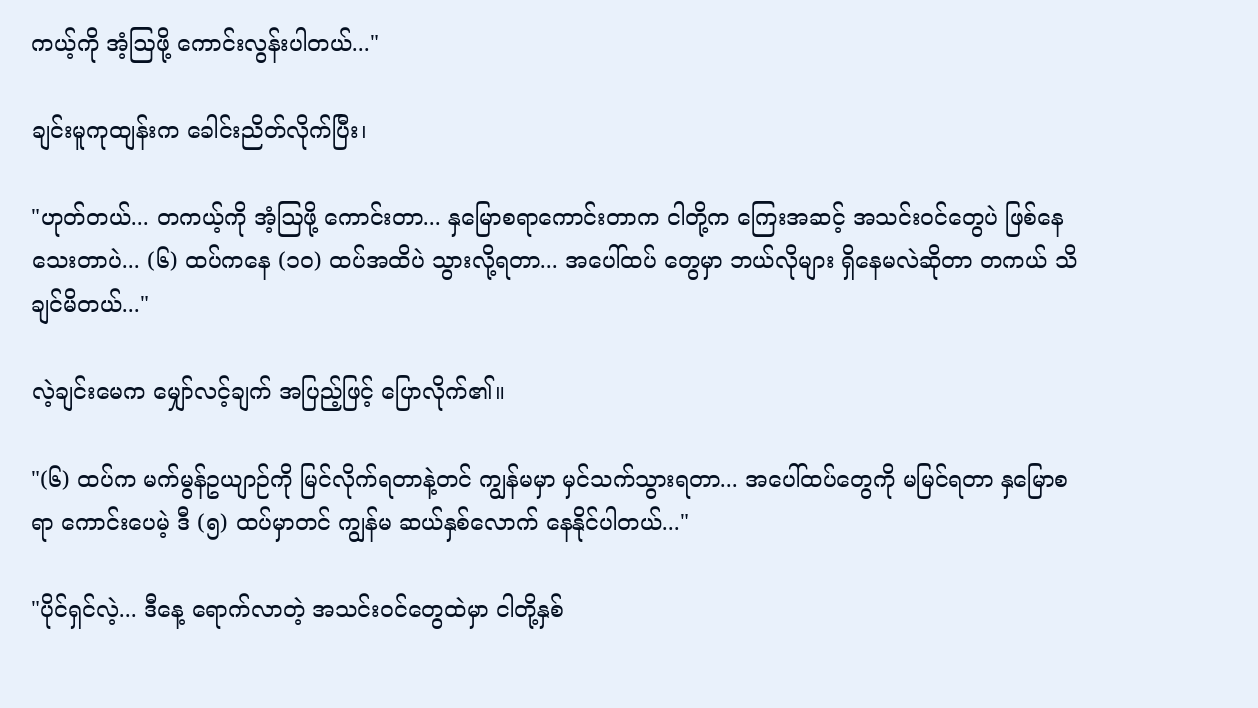ကယ့်ကို အံ့ဩဖို့ ကောင်းလွန်းပါတယ်..."

ချင်းမူကုထျန်းက ခေါင်းညိတ်လိုက်ပြီး၊

"ဟုတ်တယ်... တကယ့်ကို အံ့ဩဖို့ ကောင်းတာ... နှမြောစရာကောင်းတာက ငါတို့က ကြေးအဆင့် အသင်းဝင်တွေပဲ ဖြစ်နေသေးတာပဲ... (၆) ထပ်ကနေ (၁၀) ထပ်အထိပဲ သွားလို့ရတာ... အပေါ်ထပ် တွေမှာ ဘယ်လိုများ ရှိနေမလဲဆိုတာ တကယ် သိချင်မိတယ်..."

လဲ့ချင်းမေက မျှော်လင့်ချက် အပြည့်ဖြင့် ပြောလိုက်၏။

"(၆) ထပ်က မက်မွန်ဥယျာဉ်ကို မြင်လိုက်ရတာနဲ့တင် ကျွန်မမှာ မှင်သက်သွားရတာ... အပေါ်ထပ်တွေကို မမြင်ရတာ နှမြောစရာ ကောင်းပေမဲ့ ဒီ (၅) ထပ်မှာတင် ကျွန်မ ဆယ်နှစ်လောက် နေနိုင်ပါတယ်..."

"ပိုင်ရှင်လဲ့... ဒီနေ့ ရောက်လာတဲ့ အသင်းဝင်တွေထဲမှာ ငါတို့နှစ်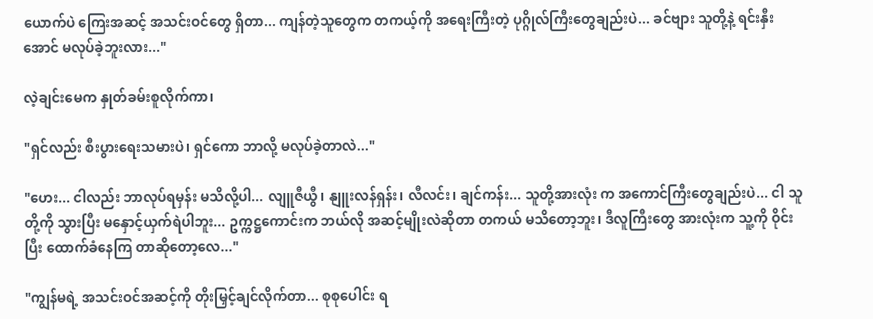ယောက်ပဲ ကြေးအဆင့် အသင်းဝင်တွေ ရှိတာ... ကျန်တဲ့သူတွေက တကယ့်ကို အရေးကြီးတဲ့ ပုဂ္ဂိုလ်ကြီးတွေချည်းပဲ... ခင်ဗျား သူတို့နဲ့ ရင်းနှီး အောင် မလုပ်ခဲ့ဘူးလား..."

လဲ့ချင်းမေက နှုတ်ခမ်းစူလိုက်ကာ၊

"ရှင်လည်း စီးပွားရေးသမားပဲ၊ ရှင်ကော ဘာလို့ မလုပ်ခဲ့တာလဲ..."

"ဟေး... ငါလည်း ဘာလုပ်ရမှန်း မသိလို့ပါ... လျူဇီယွီ၊ နျူးလန်ရှန်း၊ လီလင်း၊ ချင်ကန်း... သူတို့အားလုံး က အကောင်ကြီးတွေချည်းပဲ... ငါ သူတို့ကို သွားပြီး မနှောင့်ယှက်ရဲပါဘူး... ဥက္ကဋ္ဌကောင်းက ဘယ်လို အဆင့်မျိုးလဲဆိုတာ တကယ် မသိတော့ဘူး၊ ဒီလူကြီးတွေ အားလုံးက သူ့ကို ဝိုင်းပြီး ထောက်ခံနေကြ တာဆိုတော့လေ..."

"ကျွန်မရဲ့ အသင်းဝင်အဆင့်ကို တိုးမြှင့်ချင်လိုက်တာ... စုစုပေါင်း ရ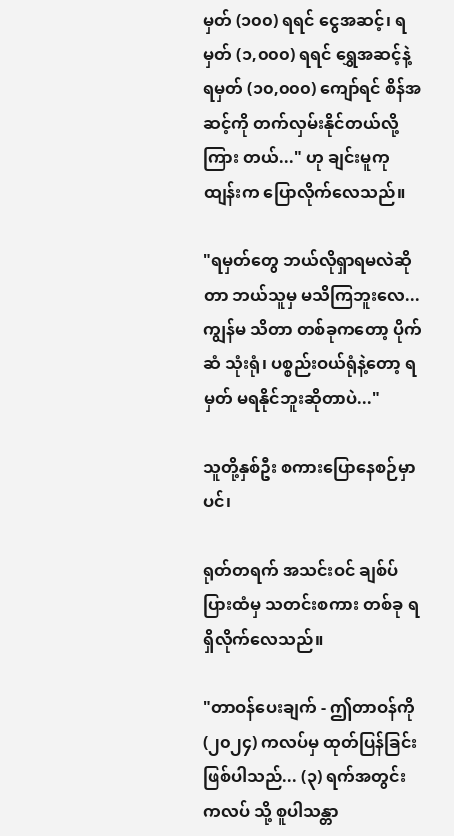မှတ် (၁၀၀) ရရင် ငွေအဆင့်၊ ရမှတ် (၁,၀၀၀) ရရင် ရွှေအဆင့်နဲ့ ရမှတ် (၁၀,၀၀၀) ကျော်ရင် စိန်အဆင့်ကို တက်လှမ်းနိုင်တယ်လို့ ကြား တယ်..." ဟု ချင်းမူကုထျန်းက ပြောလိုက်လေသည်။

"ရမှတ်တွေ ဘယ်လိုရှာရမလဲဆိုတာ ဘယ်သူမှ မသိကြဘူးလေ... ကျွန်မ သိတာ တစ်ခုကတော့ ပိုက်ဆံ သုံးရုံ၊ ပစ္စည်းဝယ်ရုံနဲ့တော့ ရမှတ် မရနိုင်ဘူးဆိုတာပဲ..."

သူတို့နှစ်ဦး စကားပြောနေစဉ်မှာပင်၊

ရုတ်တရက် အသင်းဝင် ချစ်ပ်ပြားထံမှ သတင်းစကား တစ်ခု ရရှိလိုက်လေသည်။

"တာဝန်ပေးချက် - ဤတာဝန်ကို (၂၀၂၄) ကလပ်မှ ထုတ်ပြန်ခြင်း ဖြစ်ပါသည်... (၃) ရက်အတွင်း ကလပ် သို့ စူပါသန္တာ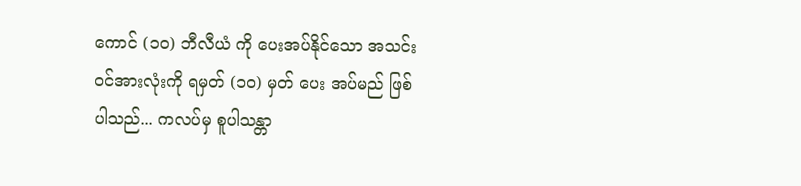ကောင် (၁၀) ဘီလီယံ ကို ပေးအပ်နိုင်သော အသင်းဝင်အားလုံးကို ရမှတ် (၁၀) မှတ် ပေး အပ်မည် ဖြစ်ပါသည်... ကလပ်မှ စူပါသန္တာ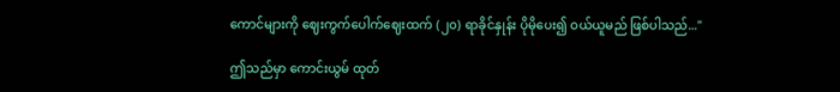ကောင်များကို ဈေးကွက်ပေါက်ဈေးထက် (၂၀) ရာခိုင်နှုန်း ပိုမိုပေး၍ ဝယ်ယူမည် ဖြစ်ပါသည်..."

ဤသည်မှာ ကောင်းယွမ် ထုတ်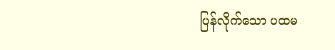ပြန်လိုက်သော ပထမ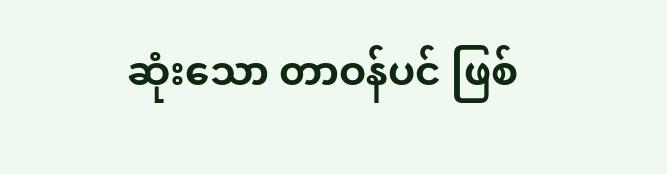ဆုံးသော တာဝန်ပင် ဖြစ်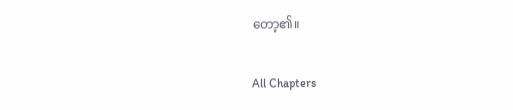တော့၏။

All Chapters